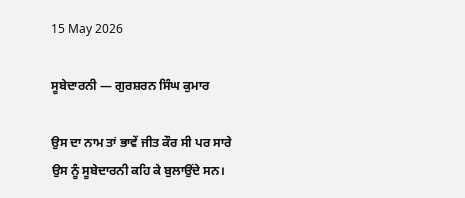15 May 2026

ਸੂਬੇਦਾਰਨੀ — ਗੁਰਸ਼ਰਨ ਸਿੰਘ ਕੁਮਾਰ

ਉਸ ਦਾ ਨਾਮ ਤਾਂ ਭਾਵੇਂ ਜੀਤ ਕੌਰ ਸੀ ਪਰ ਸਾਰੇ ਉਸ ਨੂੰ ਸੂਬੇਦਾਰਨੀ ਕਹਿ ਕੇ ਬੁਲਾਉਂਦੇ ਸਨ।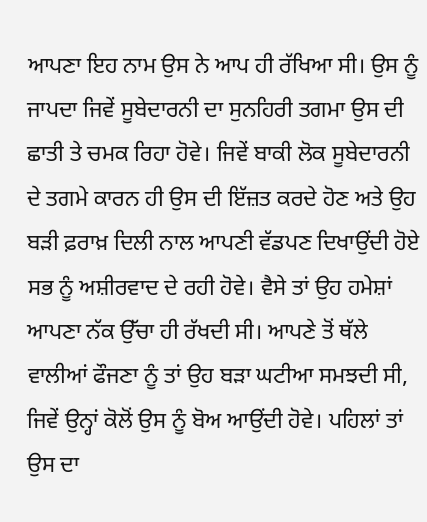ਆਪਣਾ ਇਹ ਨਾਮ ਉਸ ਨੇ ਆਪ ਹੀ ਰੱਖਿਆ ਸੀ। ਉਸ ਨੂੰ ਜਾਪਦਾ ਜਿਵੇਂ ਸੂਬੇਦਾਰਨੀ ਦਾ ਸੁਨਹਿਰੀ ਤਗਮਾ ਉਸ ਦੀ ਛਾਤੀ ਤੇ ਚਮਕ ਰਿਹਾ ਹੋਵੇ। ਜਿਵੇਂ ਬਾਕੀ ਲੋਕ ਸੂਬੇਦਾਰਨੀ ਦੇ ਤਗਮੇ ਕਾਰਨ ਹੀ ਉਸ ਦੀ ਇੱਜ਼ਤ ਕਰਦੇ ਹੋਣ ਅਤੇ ਉਹ ਬੜੀ ਫ਼ਰਾਖ਼ ਦਿਲੀ ਨਾਲ ਆਪਣੀ ਵੱਡਪਣ ਦਿਖਾਉਂਦੀ ਹੋਏ ਸਭ ਨੂੰ ਅਸ਼ੀਰਵਾਦ ਦੇ ਰਹੀ ਹੋਵੇ। ਵੈਸੇ ਤਾਂ ਉਹ ਹਮੇਸ਼ਾਂ ਆਪਣਾ ਨੱਕ ਉੱਚਾ ਹੀ ਰੱਖਦੀ ਸੀ। ਆਪਣੇ ਤੋਂ ਥੱਲੇ ਵਾਲੀਆਂ ਫੌਜਣਾ ਨੂੰ ਤਾਂ ਉਹ ਬੜਾ ਘਟੀਆ ਸਮਝਦੀ ਸੀ, ਜਿਵੇਂ ਉਨ੍ਹਾਂ ਕੋਲੋਂ ਉਸ ਨੂੰ ਬੋਅ ਆਉਂਦੀ ਹੋਵੇ। ਪਹਿਲਾਂ ਤਾਂ ਉਸ ਦਾ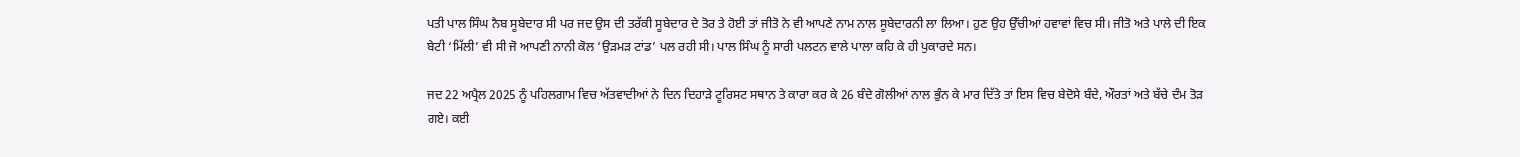ਪਤੀ ਪਾਲ ਸਿੰਘ ਨੈਬ ਸੂਬੇਦਾਰ ਸੀ ਪਰ ਜਦ ਉਸ ਦੀ ਤਰੱਕੀ ਸੂਬੇਦਾਰ ਦੇ ਤੋਰ ਤੇ ਹੋਈ ਤਾਂ ਜੀਤੋ ਨੇ ਵੀ ਆਪਣੇ ਨਾਮ ਨਾਲ ਸੂਬੇਦਾਰਨੀ ਲਾ ਲਿਆ। ਹੁਣ ਉਹ ਉੱਚੀਆਂ ਹਵਾਵਾਂ ਵਿਚ ਸੀ। ਜੀਤੋ ਅਤੇ ਪਾਲੇ ਦੀ ਇਕ ਬੇਟੀ ‘ਮਿੱਲੀ’ ਵੀ ਸੀ ਜੋ ਆਪਣੀ ਨਾਨੀ ਕੋਲ ‘ਉੜਮੜ ਟਾਂਡ’ ਪਲ ਰਹੀ ਸੀ। ਪਾਲ ਸਿੰਘ ਨੂੰ ਸਾਰੀ ਪਲਟਨ ਵਾਲੇ ਪਾਲਾ ਕਹਿ ਕੇ ਹੀ ਪੁਕਾਰਦੇ ਸਨ।

ਜਦ 22 ਅਪ੍ਰੈਲ 2025 ਨੂੰ ਪਹਿਲਗਾਮ ਵਿਚ ਅੱਤਵਾਦੀਆਂ ਨੇ ਦਿਨ ਦਿਹਾੜੇ ਟੂਰਿਸਟ ਸਥਾਨ ਤੇ ਕਾਰਾ ਕਰ ਕੇ 26 ਬੰਦੇ ਗੋਲੀਆਂ ਨਾਲ ਭੁੰਨ ਕੇ ਮਾਰ ਦਿੱਤੇ ਤਾਂ ਇਸ ਵਿਚ ਬੇਦੋਸੇ ਬੰਦੇ, ਔਰਤਾਂ ਅਤੇ ਬੱਚੇ ਦੰਮ ਤੋੜ ਗਏ। ਕਈ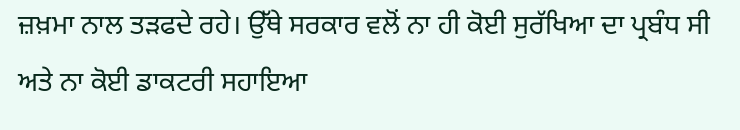ਜ਼ਖ਼ਮਾ ਨਾਲ ਤੜਫਦੇ ਰਹੇ। ਉੱਥੇ ਸਰਕਾਰ ਵਲੋਂ ਨਾ ਹੀ ਕੋਈ ਸੁਰੱਖਿਆ ਦਾ ਪ੍ਰਬੰਧ ਸੀ ਅਤੇ ਨਾ ਕੋਈ ਡਾਕਟਰੀ ਸਹਾਇਆ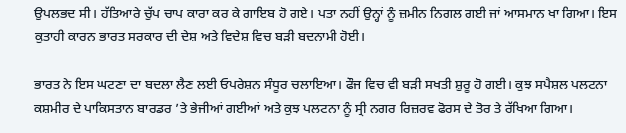ਉਪਲਭਦ ਸੀ। ਹੱਤਿਆਰੇ ਚੁੱਪ ਚਾਪ ਕਾਰਾ ਕਰ ਕੇ ਗਾਇਬ ਹੋ ਗਏ। ਪਤਾ ਨਹੀਂ ਉਨ੍ਹਾਂ ਨੂੰ ਜ਼ਮੀਨ ਨਿਗਲ ਗਈ ਜਾਂ ਆਸਮਾਨ ਖਾ ਗਿਆ। ਇਸ ਕੁਤਾਹੀ ਕਾਰਨ ਭਾਰਤ ਸਰਕਾਰ ਦੀ ਦੇਸ਼ ਅਤੇ ਵਿਦੇਸ਼ ਵਿਚ ਬੜੀ ਬਦਨਾਮੀ ਹੋਈ।

ਭਾਰਤ ਨੇ ਇਸ ਘਟਣਾ ਦਾ ਬਦਲਾ ਲੈਣ ਲਈ ਓਪਰੇਸ਼ਨ ਸੰਧੂਰ ਚਲਾਇਆ। ਫੌਜ ਵਿਚ ਵੀ ਬੜੀ ਸਖਤੀ ਸ਼ੁਰੂ ਹੋ ਗਈ। ਕੁਝ ਸਪੈਸ਼ਲ ਪਲਟਨਾ ਕਸ਼ਮੀਰ ਦੇ ਪਾਕਿਸਤਾਨ ਬਾਰਡਰ ’ਤੇ ਭੇਜੀਆਂ ਗਈਆਂ ਅਤੇ ਕੁਝ ਪਲਟਨਾ ਨੂੰ ਸ੍ਰੀ ਨਗਰ ਰਿਜ਼ਰਵ ਫੋਰਸ ਦੇ ਤੋਰ ਤੇ ਰੱਖਿਆ ਗਿਆ।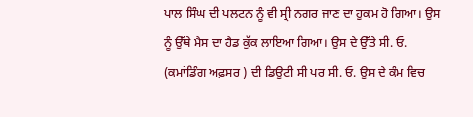ਪਾਲ ਸਿੰਘ ਦੀ ਪਲਟਨ ਨੂੰ ਵੀ ਸ੍ਰੀ ਨਗਰ ਜਾਣ ਦਾ ਹੁਕਮ ਹੋ ਗਿਆ। ਉਸ ਨੂੰ ਉੱਥੇ ਮੈਸ ਦਾ ਹੈਡ ਕੁੱਕ ਲਾਇਆ ਗਿਆ। ਉਸ ਦੇ ਉੱਤੇ ਸੀ. ਓ. (ਕਮਾਂਡਿੰਗ ਅਫ਼ਸਰ ) ਦੀ ਡਿਉਟੀ ਸੀ ਪਰ ਸੀ. ਓ. ਉਸ ਦੇ ਕੰਮ ਵਿਚ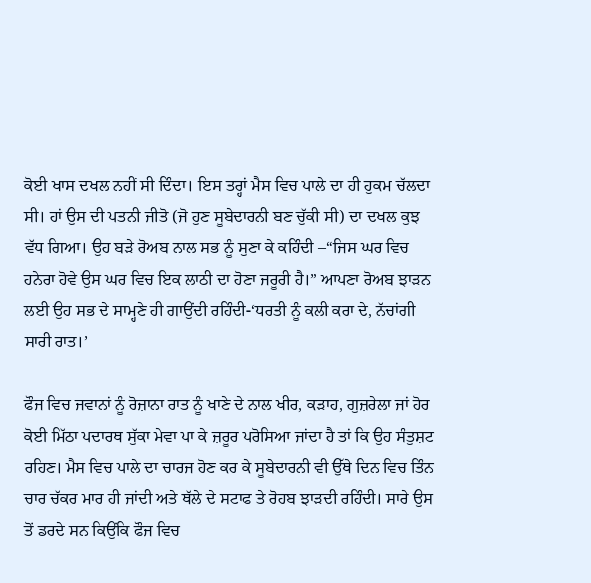ਕੋਈ ਖਾਸ ਦਖਲ ਨਹੀਂ ਸੀ ਦਿੰਦਾ। ਇਸ ਤਰ੍ਹਾਂ ਮੈਸ ਵਿਚ ਪਾਲੇ ਦਾ ਹੀ ਹੁਕਮ ਚੱਲਦਾ ਸੀ। ਹਾਂ ਉਸ ਦੀ ਪਤਨੀ ਜੀਤੋ (ਜੋ ਹੁਣ ਸੂਬੇਦਾਰਨੀ ਬਣ ਚੁੱਕੀ ਸੀ) ਦਾ ਦਖਲ ਕੁਝ ਵੱਧ ਗਿਆ। ਉਹ ਬੜੇ ਰੋਅਬ ਨਾਲ ਸਭ ਨੂੰ ਸੁਣਾ ਕੇ ਕਹਿੰਦੀ –“ਜਿਸ ਘਰ ਵਿਚ ਹਨੇਰਾ ਹੋਵੇ ਉਸ ਘਰ ਵਿਚ ਇਕ ਲਾਠੀ ਦਾ ਹੋਣਾ ਜਰੂਰੀ ਹੈ।” ਆਪਣਾ ਰੋਅਬ ਝਾੜਨ ਲਈ ਉਹ ਸਭ ਦੇ ਸਾਮ੍ਹਣੇ ਹੀ ਗਾਉਂਦੀ ਰਹਿੰਦੀ-‘ਧਰਤੀ ਨੂੰ ਕਲੀ ਕਰਾ ਦੇ, ਨੱਚਾਂਗੀ ਸਾਰੀ ਰਾਤ।’

ਫੌਜ ਵਿਚ ਜਵਾਨਾਂ ਨੂੰ ਰੋਜ਼ਾਨਾ ਰਾਤ ਨੂੰ ਖਾਣੇ ਦੇ ਨਾਲ ਖੀਰ, ਕੜਾਹ, ਗੁਜ਼ਰੇਲਾ ਜਾਂ ਹੋਰ ਕੋਈ ਮਿੱਠਾ ਪਦਾਰਥ ਸੁੱਕਾ ਮੇਵਾ ਪਾ ਕੇ ਜ਼ਰੂਰ ਪਰੋਸਿਆ ਜਾਂਦਾ ਹੈ ਤਾਂ ਕਿ ਉਹ ਸੰਤੁਸ਼ਟ ਰਹਿਣ। ਮੈਸ ਵਿਚ ਪਾਲੇ ਦਾ ਚਾਰਜ ਹੋਣ ਕਰ ਕੇ ਸੂਬੇਦਾਰਨੀ ਵੀ ਉੱਥੇ ਦਿਨ ਵਿਚ ਤਿੰਨ ਚਾਰ ਚੱਕਰ ਮਾਰ ਹੀ ਜਾਂਦੀ ਅਤੇ ਥੱਲੇ ਦੇ ਸਟਾਫ ਤੇ ਰੋਹਬ ਝਾੜਦੀ ਰਹਿੰਦੀ। ਸਾਰੇ ਉਸ ਤੋਂ ਡਰਦੇ ਸਨ ਕਿਉਂਕਿ ਫੌਜ ਵਿਚ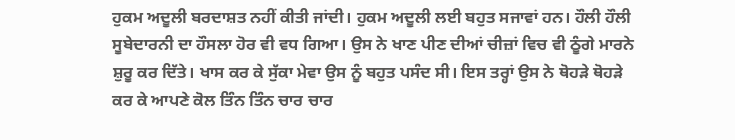ਹੁਕਮ ਅਦੂਲੀ ਬਰਦਾਸ਼ਤ ਨਹੀਂ ਕੀਤੀ ਜਾਂਦੀ। ਹੁਕਮ ਅਦੂਲੀ ਲਈ ਬਹੁਤ ਸਜਾਵਾਂ ਹਨ। ਹੌਲੀ ਹੌਲੀ ਸੂਬੇਦਾਰਨੀ ਦਾ ਹੌਸਲਾ ਹੋਰ ਵੀ ਵਧ ਗਿਆ। ਉਸ ਨੇ ਖਾਣ ਪੀਣ ਦੀਆਂ ਚੀਜ਼ਾਂ ਵਿਚ ਵੀ ਠੂੰਗੇ ਮਾਰਨੇ ਸ਼ੁਰੂ ਕਰ ਦਿੱਤੇ। ਖਾਸ ਕਰ ਕੇ ਸੁੱਕਾ ਮੇਵਾ ਉਸ ਨੂੰ ਬਹੁਤ ਪਸੰਦ ਸੀ। ਇਸ ਤਰ੍ਹਾਂ ਉਸ ਨੇ ਥੋਹੜੇ ਥੋਹੜੇ ਕਰ ਕੇ ਆਪਣੇ ਕੋਲ ਤਿੰਨ ਤਿੰਨ ਚਾਰ ਚਾਰ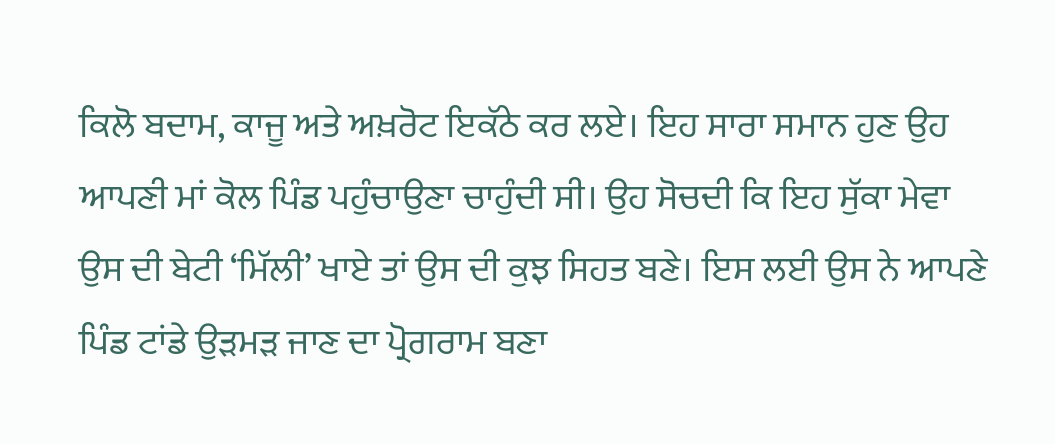ਕਿਲੋ ਬਦਾਮ, ਕਾਜੂ ਅਤੇ ਅਖ਼ਰੋਟ ਇਕੱਠੇ ਕਰ ਲਏ। ਇਹ ਸਾਰਾ ਸਮਾਨ ਹੁਣ ਉਹ ਆਪਣੀ ਮਾਂ ਕੋਲ ਪਿੰਡ ਪਹੁੰਚਾਉਣਾ ਚਾਹੁੰਦੀ ਸੀ। ਉਹ ਸੋਚਦੀ ਕਿ ਇਹ ਸੁੱਕਾ ਮੇਵਾ ਉਸ ਦੀ ਬੇਟੀ ‘ਮਿੱਲੀ’ ਖਾਏ ਤਾਂ ਉਸ ਦੀ ਕੁਝ ਸਿਹਤ ਬਣੇ। ਇਸ ਲਈ ਉਸ ਨੇ ਆਪਣੇ ਪਿੰਡ ਟਾਂਡੇ ਉੜਮੜ ਜਾਣ ਦਾ ਪ੍ਰੋਗਰਾਮ ਬਣਾ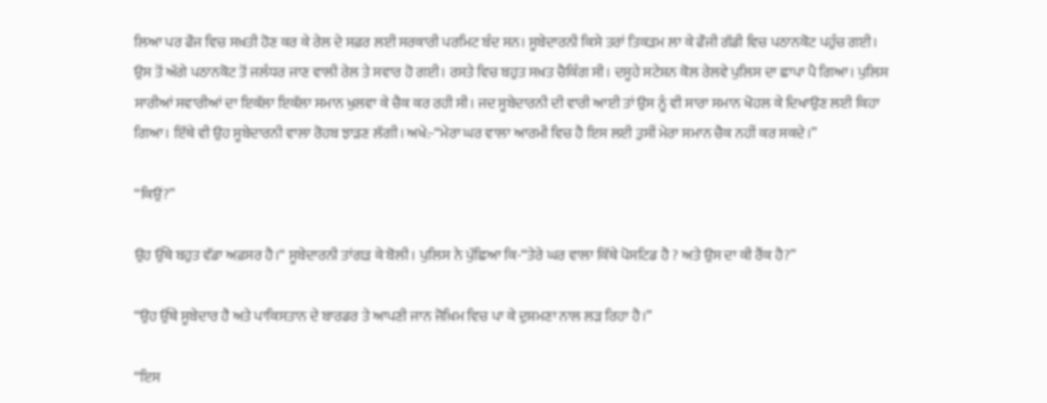ਲਿਆ ਪਰ ਫੌਜ ਵਿਚ ਸਖ਼ਤੀ ਹੋਣ ਕਰ ਕੇ ਰੇਲ ਦੇ ਸਫ਼ਰ ਲਈ ਸਰਕਾਰੀ ਪਰਮਿਟ ਬੰਦ ਸਨ। ਸੂਬੇਦਾਰਨੀ ਕਿਸੇ ਤਰਾਂ ਤਿਕੜਮ ਲਾ ਕੇ ਫੌਜੀ ਗੱਡੀ ਵਿਚ ਪਠਾਨਕੋਟ ਪਹੁੰਚ ਗਈ। ਉਸ ਤੋਂ ਅੱਗੇ ਪਠਾਨਕੋਟ ਤੋਂ ਜਲੰਧਰ ਜਾਣ ਵਾਲੀ ਰੇਲ ਤੇ ਸਵਾਰ ਹੋ ਗਈ। ਰਸਤੇ ਵਿਚ ਬਹੁਤ ਸਖ਼ਤ ਚੈਕਿੰਗ ਸੀ। ਦਸੂਹੇ ਸਟੇਸ਼ਨ ਕੋਲ ਰੇਲਵੇ ਪੁਲਿਸ ਦਾ ਛਾਪਾ ਪੈ ਗਿਆ। ਪੁਲਿਸ ਸਾਰੀਆਂ ਸਵਾਰੀਆਂ ਦਾ ਇਕੱਲਾ ਇਕੱਲਾ ਸਮਾਨ ਖੁਲਵਾ ਕੇ ਚੈਕ ਕਰ ਰਹੀ ਸੀ। ਜਦ ਸੂਬੇਦਾਰਨੀ ਦੀ ਵਾਰੀ ਆਈ ਤਾਂ ਉਸ ਨੂੰ ਵੀ ਸਾਰਾ ਸਮਾਨ ਖੋਹਲ ਕੇ ਦਿਖਾਉਣ ਲਈ ਕਿਹਾ ਗਿਆ। ਇੱਥੇ ਵੀ ਉਹ ਸੂਬੇਦਾਰਨੀ ਵਾਲਾ ਰੋਹਬ ਝਾੜਣ ਲੱਗੀ। ਅਖੇ:-“ਮੇਰਾ ਘਰ ਵਾਲਾ ਆਰਮੀ ਵਿਚ ਹੈ ਇਸ ਲਈ ਤੁਸੀਂ ਮੇਰਾ ਸਮਾਨ ਚੈਕ ਨਹੀਂ ਕਰ ਸਕਦੇ।”

“ਕਿਉਂ?”

ਉਹ ਉੱਥੇ ਬਹੁਤ ਵੱਡਾ ਅਫ਼ਸਰ ਹੈ।“ ਸੂਬੇਦਾਰਨੀ ਤਾਂਗੜ ਕੇ ਬੋਲੀ। ਪੁਲਿਸ ਨੇ ਪੁੱਛਿਆ ਕਿ-“ਤੇਰੇ ਘਰ ਵਾਲਾ ਕਿੱਥੇ ਪੋਸਟਿਡ ਹੈ ? ਅਤੇ ਉਸ ਦਾ ਕੀ ਰੈਂਕ ਹੈ?”

“ਉਹ ਉੱਥੇ ਸੂਬੇਦਾਰ ਹੈ ਅਤੇ ਪਾਕਿਸਤਾਨ ਦੇ ਬਾਰਡਰ ਤੇ ਆਪਣੀ ਜਾਨ ਜੋਖ਼ਿਮ ਵਿਚ ਪਾ ਕੇ ਦੁਸ਼ਮਣਾ ਨਾਲ ਲੜ ਰਿਹਾ ਹੈ।”

“ਇਸ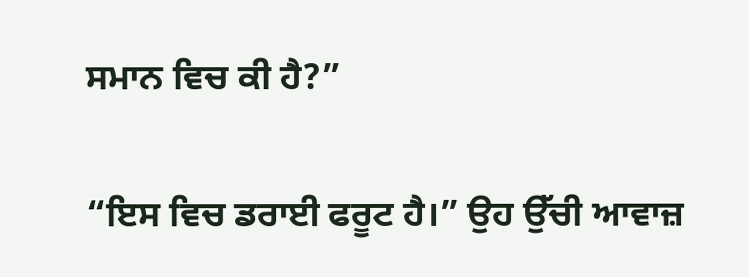ਸਮਾਨ ਵਿਚ ਕੀ ਹੈ?”

“ਇਸ ਵਿਚ ਡਰਾਈ ਫਰੂਟ ਹੈ।” ਉਹ ਉੱਚੀ ਆਵਾਜ਼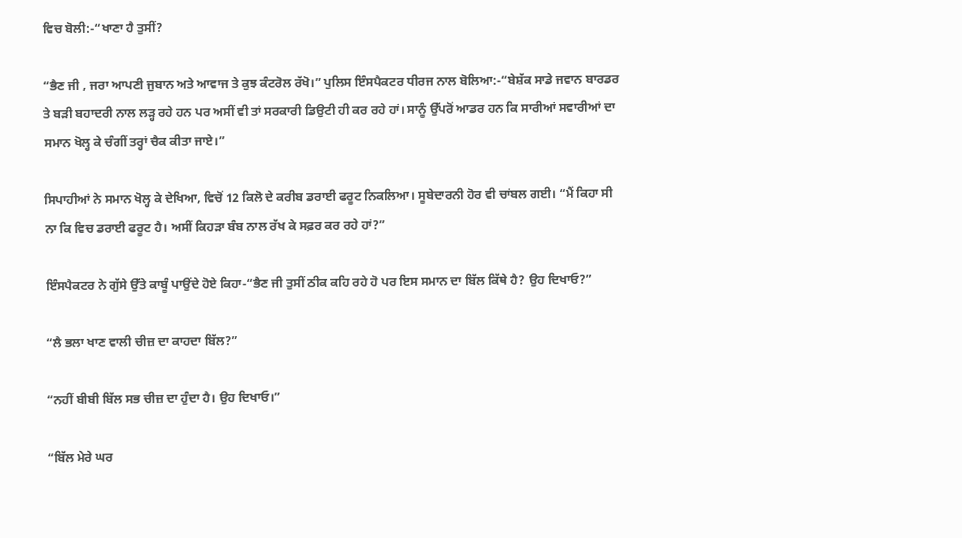ਵਿਚ ਬੋਲੀ:-“ਖਾਣਾ ਹੈ ਤੁਸੀਂ?

“ਭੈਣ ਜੀ , ਜਰਾ ਆਪਣੀ ਜੁਬਾਨ ਅਤੇ ਆਵਾਜ ਤੇ ਕੁਝ ਕੰਟਰੋਲ ਰੱਖੋ।” ਪੁਲਿਸ ਇੰਸਪੈਕਟਰ ਧੀਰਜ ਨਾਲ ਬੋਲਿਆ:-“ਬੇਸ਼ੱਕ ਸਾਡੇ ਜਵਾਨ ਬਾਰਡਰ ਤੇ ਬੜੀ ਬਹਾਦਰੀ ਨਾਲ ਲੜ੍ਹ ਰਹੇ ਹਨ ਪਰ ਅਸੀਂ ਵੀ ਤਾਂ ਸਰਕਾਰੀ ਡਿਉਟੀ ਹੀ ਕਰ ਰਹੇ ਹਾਂ। ਸਾਨੂੰ ਉੱਪਰੋਂ ਆਡਰ ਹਨ ਕਿ ਸਾਰੀਆਂ ਸਵਾਰੀਆਂ ਦਾ ਸਮਾਨ ਖੋਲ੍ਹ ਕੇ ਚੰਗੀਂ ਤਰ੍ਹਾਂ ਚੈਕ ਕੀਤਾ ਜਾਏ।”

ਸਿਪਾਹੀਆਂ ਨੇ ਸਮਾਨ ਖੋਲ੍ਹ ਕੇ ਦੇਖਿਆ, ਵਿਚੋਂ 12 ਕਿਲੋ ਦੇ ਕਰੀਬ ਡਰਾਈ ਫਰੂਟ ਨਿਕਲਿਆ। ਸੂਬੇਦਾਰਨੀ ਹੋਰ ਵੀ ਚਾਂਬਲ ਗਈ। “ਮੈਂ ਕਿਹਾ ਸੀ ਨਾ ਕਿ ਵਿਚ ਡਰਾਈ ਫਰੂਟ ਹੈ। ਅਸੀਂ ਕਿਹੜਾ ਬੰਬ ਨਾਲ ਰੱਖ ਕੇ ਸਫ਼ਰ ਕਰ ਰਹੇ ਹਾਂ?”

ਇੰਸਪੈਕਟਰ ਨੇ ਗੁੱਸੇ ਉੱਤੇ ਕਾਬੂੰ ਪਾਉਂਦੇ ਹੋਏ ਕਿਹਾ-“ਭੈਣ ਜੀ ਤੁਸੀਂ ਠੀਕ ਕਹਿ ਰਹੇ ਹੋ ਪਰ ਇਸ ਸਮਾਨ ਦਾ ਬਿੱਲ ਕਿੱਥੇ ਹੈ? ਉਹ ਦਿਖਾਓ?”

“ਲੈ ਭਲਾ ਖਾਣ ਵਾਲੀ ਚੀਜ਼ ਦਾ ਕਾਹਦਾ ਬਿੱਲ?”

“ਨਹੀਂ ਬੀਬੀ ਬਿੱਲ ਸਭ ਚੀਜ਼ ਦਾ ਹੁੰਦਾ ਹੈ। ਉਹ ਦਿਖਾਓ।”

“ਬਿੱਲ ਮੇਰੇ ਘਰ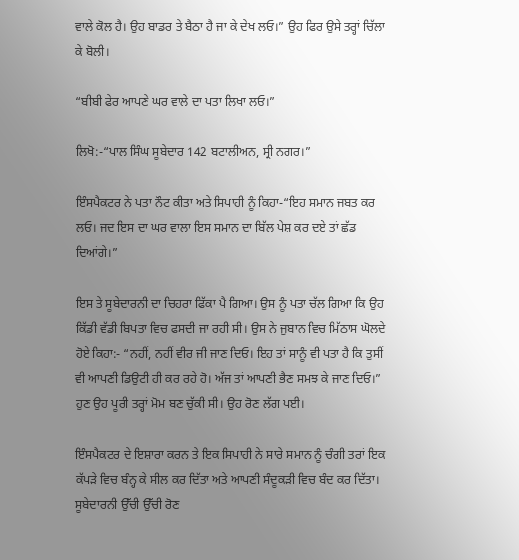ਵਾਲੇ ਕੋਲ ਹੈ। ਉਹ ਬਾਡਰ ਤੇ ਬੈਠਾ ਹੈ ਜਾ ਕੇ ਦੇਖ ਲਓ।” ਉਹ ਫਿਰ ਉਸੇ ਤਰ੍ਹਾਂ ਚਿੱਲਾ ਕੇ ਬੋਲੀ।

“ਬੀਬੀ ਫੇਰ ਆਪਣੇ ਘਰ ਵਾਲੇ ਦਾ ਪਤਾ ਲਿਖਾ ਲਓ।”

ਲਿਖੋ:-“ਪਾਲ ਸਿੰਘ ਸੂਬੇਦਾਰ 142 ਬਟਾਲੀਅਨ, ਸ੍ਰੀ ਨਗਰ।”

ਇੰਸਪੈਕਟਰ ਨੇ ਪਤਾ ਨੌਟ ਕੀਤਾ ਅਤੇ ਸਿਪਾਹੀ ਨੂੰ ਕਿਹਾ-“ਇਹ ਸਮਾਨ ਜਬਤ ਕਰ ਲਓ। ਜਦ ਇਸ ਦਾ ਘਰ ਵਾਲਾ ਇਸ ਸਮਾਨ ਦਾ ਬਿੱਲ ਪੇਸ਼ ਕਰ ਦਏ ਤਾਂ ਛੱਡ ਦਿਆਂਗੇ।”

ਇਸ ਤੇ ਸੂਬੇਦਾਰਨੀ ਦਾ ਚਿਹਰਾ ਫਿੱਕਾ ਪੈ ਗਿਆ। ਉਸ ਨੂੰ ਪਤਾ ਚੱਲ ਗਿਆ ਕਿ ਉਹ ਕਿੱਡੀ ਵੱਡੀ ਬਿਪਤਾ ਵਿਚ ਫਸਦੀ ਜਾ ਰਹੀ ਸੀ। ਉਸ ਨੇ ਜੁਬਾਨ ਵਿਚ ਮਿੱਠਾਸ ਘੋਲਦੇ ਹੋਏ ਕਿਹਾ:- “ਨਹੀਂ, ਨਹੀਂ ਵੀਰ ਜੀ ਜਾਣ ਦਿਓ। ਇਹ ਤਾਂ ਸਾਨੂੰ ਵੀ ਪਤਾ ਹੈ ਕਿ ਤੁਸੀਂ ਵੀ ਆਪਣੀ ਡਿਉਟੀ ਹੀ ਕਰ ਰਹੇ ਹੋ। ਅੱਜ ਤਾਂ ਆਪਣੀ ਭੈਣ ਸਮਝ ਕੇ ਜਾਣ ਦਿਓ।” ਹੁਣ ਉਹ ਪੂਰੀ ਤਰ੍ਹਾਂ ਮੋਮ ਬਣ ਚੁੱਕੀ ਸੀ। ਉਹ ਰੋਣ ਲੱਗ ਪਈ।

ਇੰਸਪੈਕਟਰ ਦੇ ਇਸ਼ਾਰਾ ਕਰਨ ਤੇ ਇਕ ਸਿਪਾਹੀ ਨੇ ਸਾਰੇ ਸਮਾਨ ਨੂੰ ਚੰਗੀ ਤਰਾਂ ਇਕ ਕੱਪੜੇ ਵਿਚ ਬੰਨ੍ਹ ਕੇ ਸੀਲ ਕਰ ਦਿੱਤਾ ਅਤੇ ਆਪਣੀ ਸੰਦੂਕੜੀ ਵਿਚ ਬੰਦ ਕਰ ਦਿੱਤਾ। ਸੂਬੇਦਾਰਨੀ ਉੱਚੀ ਉੱਚੀ ਰੋਣ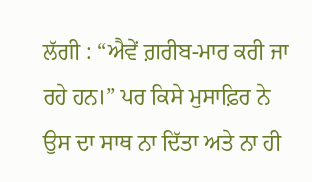ਲੱਗੀ : “ਐਵੇਂ ਗ਼ਰੀਬ-ਮਾਰ ਕਰੀ ਜਾ ਰਹੇ ਹਨ।” ਪਰ ਕਿਸੇ ਮੁਸਾਫ਼ਿਰ ਨੇ ਉਸ ਦਾ ਸਾਥ ਨਾ ਦਿੱਤਾ ਅਤੇ ਨਾ ਹੀ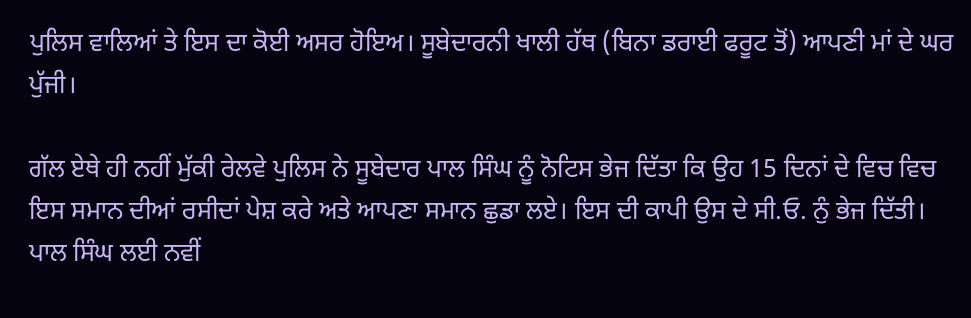ਪੁਲਿਸ ਵਾਲਿਆਂ ਤੇ ਇਸ ਦਾ ਕੋਈ ਅਸਰ ਹੋਇਅ। ਸੂਬੇਦਾਰਨੀ ਖਾਲੀ ਹੱਥ (ਬਿਨਾ ਡਰਾਈ ਫਰੂਟ ਤੋਂ) ਆਪਣੀ ਮਾਂ ਦੇ ਘਰ ਪੁੱਜੀ।

ਗੱਲ ਏਥੇ ਹੀ ਨਹੀਂ ਮੁੱਕੀ ਰੇਲਵੇ ਪੁਲਿਸ ਨੇ ਸੂਬੇਦਾਰ ਪਾਲ ਸਿੰਘ ਨੂੰ ਨੋਟਿਸ ਭੇਜ ਦਿੱਤਾ ਕਿ ਉਹ 15 ਦਿਨਾਂ ਦੇ ਵਿਚ ਵਿਚ ਇਸ ਸਮਾਨ ਦੀਆਂ ਰਸੀਦਾਂ ਪੇਸ਼ ਕਰੇ ਅਤੇ ਆਪਣਾ ਸਮਾਨ ਛੁਡਾ ਲਏ। ਇਸ ਦੀ ਕਾਪੀ ਉਸ ਦੇ ਸੀ.ਓ. ਨੁੰ ਭੇਜ ਦਿੱਤੀ। ਪਾਲ ਸਿੰਘ ਲਈ ਨਵੀਂ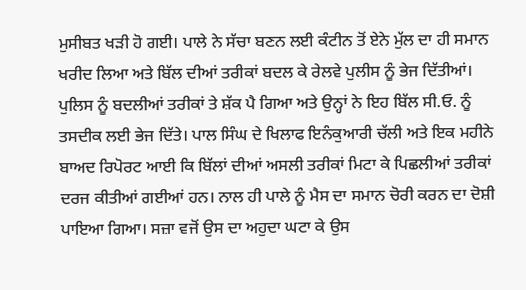ਮੁਸੀਬਤ ਖੜੀ ਹੋ ਗਈ। ਪਾਲੇ ਨੇ ਸੱਚਾ ਬਣਨ ਲਈ ਕੰਟੀਨ ਤੋਂ ਏਨੇ ਮੁੱਲ ਦਾ ਹੀ ਸਮਾਨ ਖਰੀਦ ਲਿਆ ਅਤੇ ਬਿੱਲ ਦੀਆਂ ਤਰੀਕਾਂ ਬਦਲ ਕੇ ਰੇਲਵੇ ਪੁਲੀਸ ਨੂੰ ਭੇਜ ਦਿੱਤੀਆਂ। ਪੁਲਿਸ ਨੂੰ ਬਦਲੀਆਂ ਤਰੀਕਾਂ ਤੇ ਸ਼ੱਕ ਪੈ ਗਿਆ ਅਤੇ ਉਨ੍ਹਾਂ ਨੇ ਇਹ ਬਿੱਲ ਸੀ.ਓ. ਨੂੰ ਤਸਦੀਕ ਲਈ ਭੇਜ ਦਿੱਤੇ। ਪਾਲ ਸਿੰਘ ਦੇ ਖਿਲਾਫ ਇਨੰਕੁਆਰੀ ਚੱਲੀ ਅਤੇ ਇਕ ਮਹੀਨੇ ਬਾਅਦ ਰਿਪੋਰਟ ਆਈ ਕਿ ਬਿੱਲਾਂ ਦੀਆਂ ਅਸਲੀ ਤਰੀਕਾਂ ਮਿਟਾ ਕੇ ਪਿਛਲੀਆਂ ਤਰੀਕਾਂ ਦਰਜ ਕੀਤੀਆਂ ਗਈਆਂ ਹਨ। ਨਾਲ ਹੀ ਪਾਲੇ ਨੂੰ ਮੈਸ ਦਾ ਸਮਾਨ ਚੋਰੀ ਕਰਨ ਦਾ ਦੋਸ਼ੀ ਪਾਇਆ ਗਿਆ। ਸਜ਼ਾ ਵਜੋਂ ਉਸ ਦਾ ਅਹੁਦਾ ਘਟਾ ਕੇ ਉਸ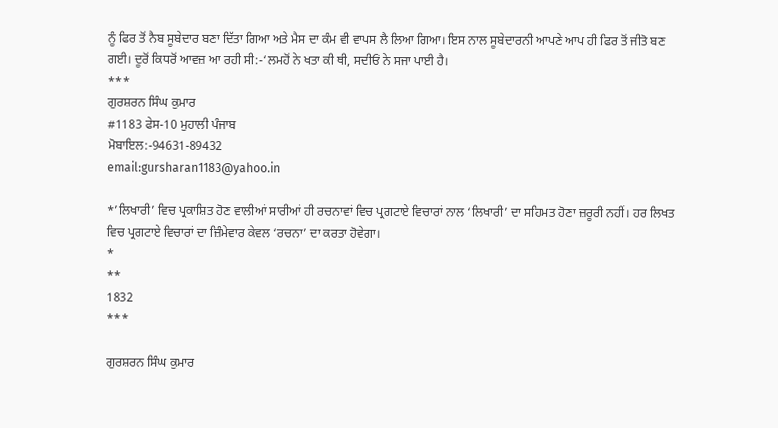ਨੂੰ ਫਿਰ ਤੋਂ ਨੈਬ ਸੂਬੇਦਾਰ ਬਣਾ ਦਿੱਤਾ ਗਿਆ ਅਤੇ ਮੈਸ ਦਾ ਕੰਮ ਵੀ ਵਾਪਸ ਲੈ ਲਿਆ ਗਿਆ। ਇਸ ਨਾਲ ਸੂਬੇਦਾਰਨੀ ਆਪਣੇ ਆਪ ਹੀ ਫਿਰ ਤੋਂ ਜੀਤੋ ਬਣ ਗਈ। ਦੂਰੋਂ ਕਿਧਰੋਂ ਆਵਜ਼ ਆ ਰਹੀ ਸੀ:-‘ਲਮਹੋਂ ਨੇ ਖਤਾ ਕੀ ਥੀ, ਸਦੀਓਂ ਨੇ ਸਜਾ ਪਾਈ ਹੈ।
***
ਗੁਰਸ਼ਰਨ ਸਿੰਘ ਕੁਮਾਰ
#1183 ਫੇਸ-10 ਮੁਹਾਲੀ ਪੰਜਾਬ
ਮੋਬਾਇਲ:-94631-89432
email:gursharan1183@yahoo.in

*’ਲਿਖਾਰੀ’ ਵਿਚ ਪ੍ਰਕਾਸ਼ਿਤ ਹੋਣ ਵਾਲੀਆਂ ਸਾਰੀਆਂ ਹੀ ਰਚਨਾਵਾਂ ਵਿਚ ਪ੍ਰਗਟਾਏ ਵਿਚਾਰਾਂ ਨਾਲ ‘ਲਿਖਾਰੀ’ ਦਾ ਸਹਿਮਤ ਹੋਣਾ ਜ਼ਰੂਰੀ ਨਹੀਂ। ਹਰ ਲਿਖਤ ਵਿਚ ਪ੍ਰਗਟਾਏ ਵਿਚਾਰਾਂ ਦਾ ਜ਼ਿੰਮੇਵਾਰ ਕੇਵਲ ‘ਰਚਨਾ’ ਦਾ ਕਰਤਾ ਹੋਵੇਗਾ।
*
**
1832
***

ਗੁਰਸ਼ਰਨ ਸਿੰਘ ਕੁਮਾਰ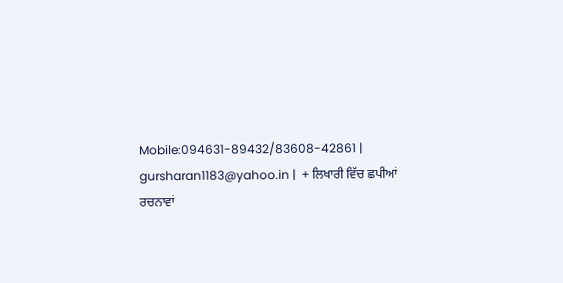Mobile:094631-89432/83608-42861 | gursharan1183@yahoo.in |  + ਲਿਖਾਰੀ ਵਿੱਚ ਛਪੀਆਂ ਰਚਨਾਵਾਂ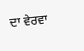ਦਾ ਵੇਰਵਾ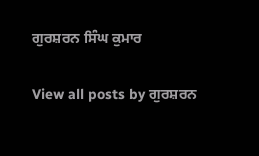ਗੁਰਸ਼ਰਨ ਸਿੰਘ ਕੁਮਾਰ

View all posts by ਗੁਰਸ਼ਰਨ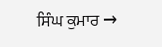ਸਿੰਘ ਕੁਮਾਰ →